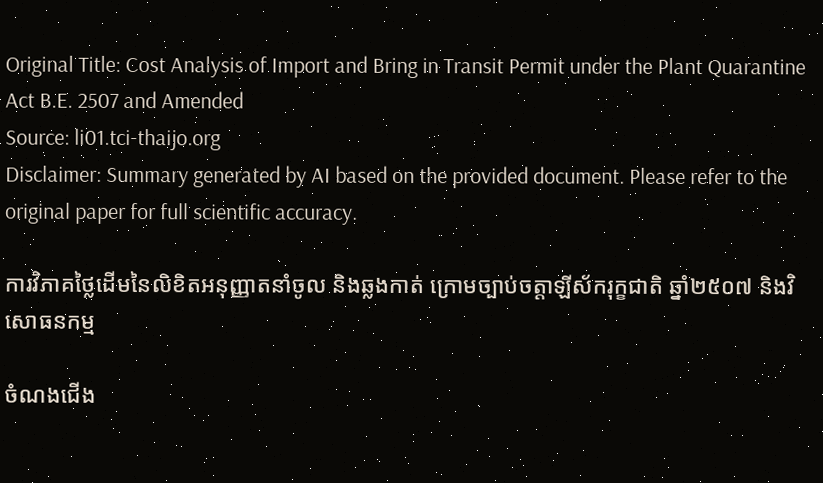Original Title: Cost Analysis of Import and Bring in Transit Permit under the Plant Quarantine Act B.E. 2507 and Amended
Source: li01.tci-thaijo.org
Disclaimer: Summary generated by AI based on the provided document. Please refer to the original paper for full scientific accuracy.

ការវិភាគថ្លៃដើមនៃលិខិតអនុញ្ញាតនាំចូល និងឆ្លងកាត់ ក្រោមច្បាប់ចត្តាឡីស័ករុក្ខជាតិ ឆ្នាំ២៥០៧ និងវិសោធនកម្ម

ចំណងជើង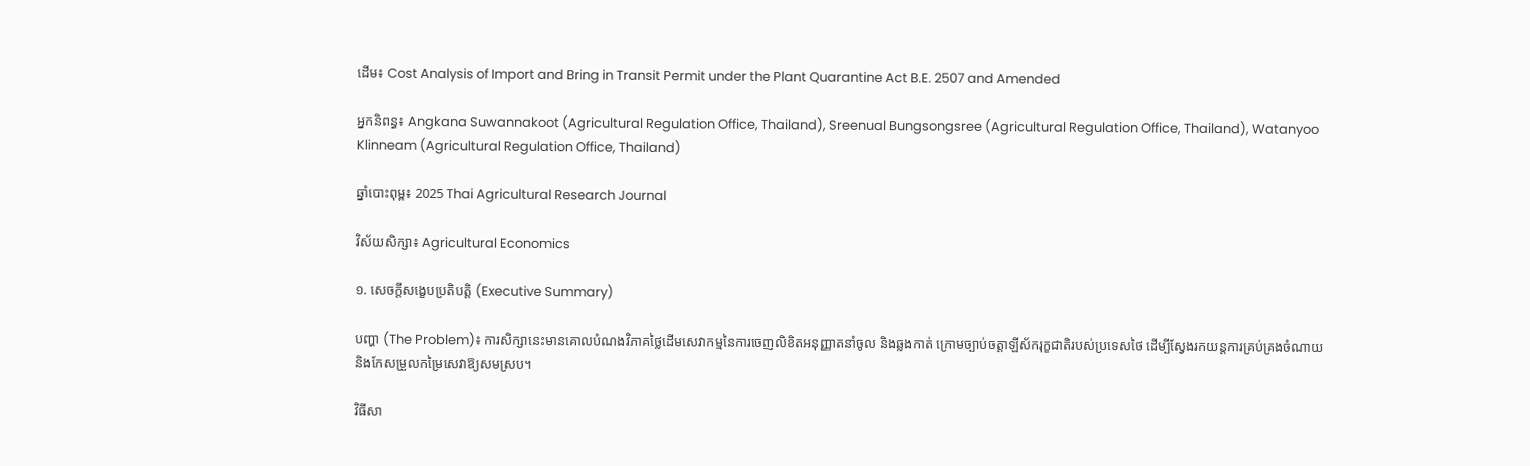ដើម៖ Cost Analysis of Import and Bring in Transit Permit under the Plant Quarantine Act B.E. 2507 and Amended

អ្នកនិពន្ធ៖ Angkana Suwannakoot (Agricultural Regulation Office, Thailand), Sreenual Bungsongsree (Agricultural Regulation Office, Thailand), Watanyoo Klinneam (Agricultural Regulation Office, Thailand)

ឆ្នាំបោះពុម្ព៖ 2025 Thai Agricultural Research Journal

វិស័យសិក្សា៖ Agricultural Economics

១. សេចក្តីសង្ខេបប្រតិបត្តិ (Executive Summary)

បញ្ហា (The Problem)៖ ការសិក្សានេះមានគោលបំណងវិភាគថ្លៃដើមសេវាកម្មនៃការចេញលិខិតអនុញ្ញាតនាំចូល និងឆ្លងកាត់ ក្រោមច្បាប់ចត្តាឡីស័ករុក្ខជាតិរបស់ប្រទេសថៃ ដើម្បីស្វែងរកយន្តការគ្រប់គ្រងចំណាយ និងកែសម្រួលកម្រៃសេវាឱ្យសមស្រប។

វិធីសា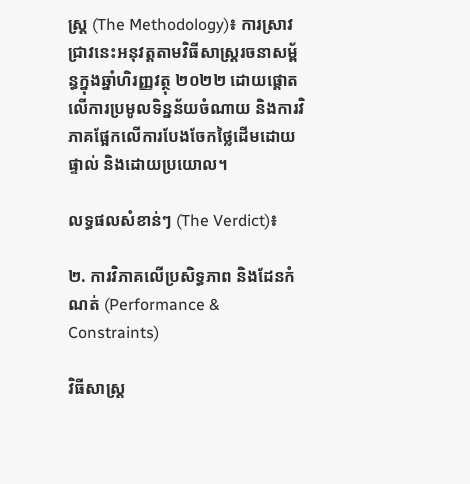ស្ត្រ (The Methodology)៖ ការស្រាវជ្រាវនេះអនុវត្តតាមវិធីសាស្ត្ររចនាសម្ព័ន្ធក្នុងឆ្នាំហិរញ្ញវត្ថុ ២០២២ ដោយផ្តោតលើការប្រមូលទិន្នន័យចំណាយ និងការវិភាគផ្អែកលើការបែងចែកថ្លៃដើមដោយផ្ទាល់ និងដោយប្រយោល។

លទ្ធផលសំខាន់ៗ (The Verdict)៖

២. ការវិភាគលើប្រសិទ្ធភាព និងដែនកំណត់ (Performance & Constraints)

វិធីសាស្ត្រ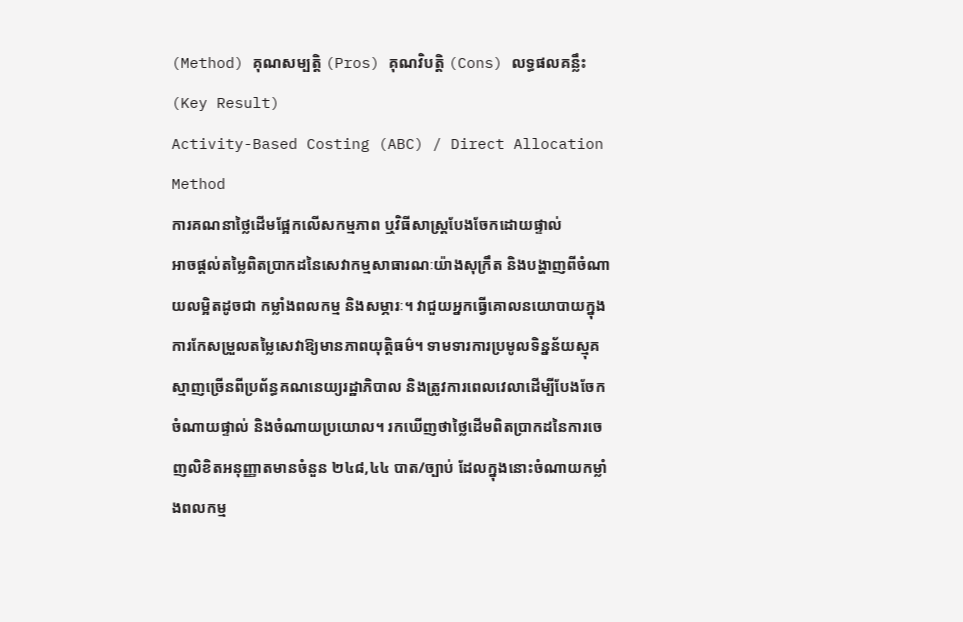(Method) គុណសម្បត្តិ (Pros) គុណវិបត្តិ (Cons) លទ្ធផលគន្លឹះ (Key Result)
Activity-Based Costing (ABC) / Direct Allocation Method
ការគណនាថ្លៃដើមផ្អែកលើសកម្មភាព ឬវិធីសាស្ត្របែងចែកដោយផ្ទាល់
អាចផ្តល់តម្លៃពិតប្រាកដនៃសេវាកម្មសាធារណៈយ៉ាងសុក្រឹត និងបង្ហាញពីចំណាយលម្អិតដូចជា កម្លាំងពលកម្ម និងសម្ភារៈ។ វាជួយអ្នកធ្វើគោលនយោបាយក្នុងការកែសម្រួលតម្លៃសេវាឱ្យមានភាពយុត្តិធម៌។ ទាមទារការប្រមូលទិន្នន័យស្មុគស្មាញច្រើនពីប្រព័ន្ធគណនេយ្យរដ្ឋាភិបាល និងត្រូវការពេលវេលាដើម្បីបែងចែកចំណាយផ្ទាល់ និងចំណាយប្រយោល។ រកឃើញថាថ្លៃដើមពិតប្រាកដនៃការចេញលិខិតអនុញ្ញាតមានចំនួន ២៤៨,៤៤ បាត/ច្បាប់ ដែលក្នុងនោះចំណាយកម្លាំងពលកម្ម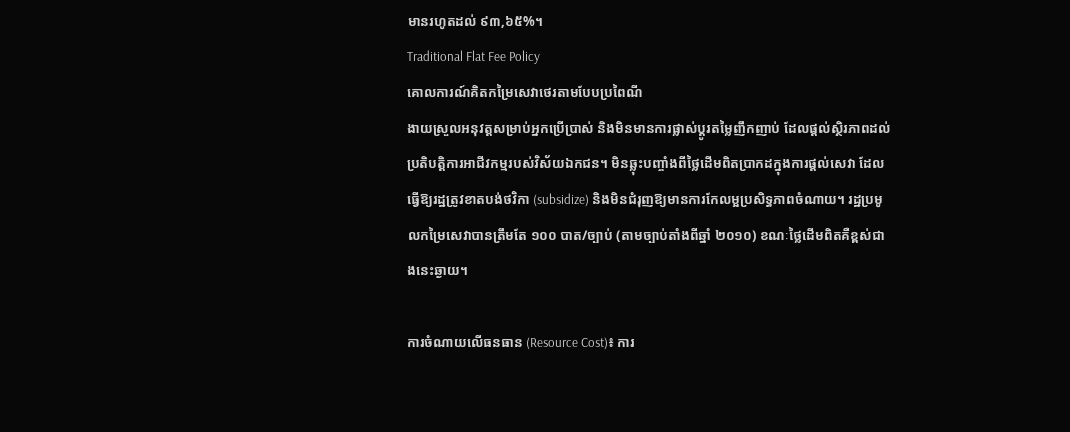មានរហូតដល់ ៩៣,៦៥%។
Traditional Flat Fee Policy
គោលការណ៍គិតកម្រៃសេវាថេរតាមបែបប្រពៃណី
ងាយស្រួលអនុវត្តសម្រាប់អ្នកប្រើប្រាស់ និងមិនមានការផ្លាស់ប្តូរតម្លៃញឹកញាប់ ដែលផ្តល់ស្ថិរភាពដល់ប្រតិបត្តិការអាជីវកម្មរបស់វិស័យឯកជន។ មិនឆ្លុះបញ្ចាំងពីថ្លៃដើមពិតប្រាកដក្នុងការផ្ដល់សេវា ដែលធ្វើឱ្យរដ្ឋត្រូវខាតបង់ថវិកា (subsidize) និងមិនជំរុញឱ្យមានការកែលម្អប្រសិទ្ធភាពចំណាយ។ រដ្ឋប្រមូលកម្រៃសេវាបានត្រឹមតែ ១០០ បាត/ច្បាប់ (តាមច្បាប់តាំងពីឆ្នាំ ២០១០) ខណៈថ្លៃដើមពិតគឺខ្ពស់ជាងនេះឆ្ងាយ។

ការចំណាយលើធនធាន (Resource Cost)៖ ការ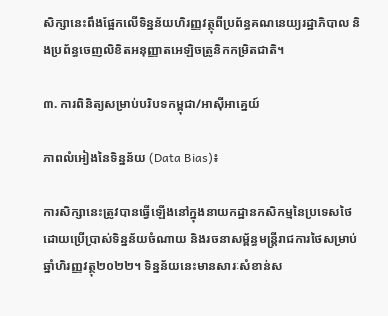សិក្សានេះពឹងផ្អែកលើទិន្នន័យហិរញ្ញវត្ថុពីប្រព័ន្ធគណនេយ្យរដ្ឋាភិបាល និងប្រព័ន្ធចេញលិខិតអនុញ្ញាតអេឡិចត្រូនិកកម្រិតជាតិ។

៣. ការពិនិត្យសម្រាប់បរិបទកម្ពុជា/អាស៊ីអាគ្នេយ៍

ភាពលំអៀងនៃទិន្នន័យ (Data Bias)៖

ការសិក្សានេះត្រូវបានធ្វើឡើងនៅក្នុងនាយកដ្ឋានកសិកម្មនៃប្រទេសថៃ ដោយប្រើប្រាស់ទិន្នន័យចំណាយ និងរចនាសម្ព័ន្ធមន្ត្រីរាជការថៃសម្រាប់ឆ្នាំហិរញ្ញវត្ថុ២០២២។ ទិន្នន័យនេះមានសារៈសំខាន់ស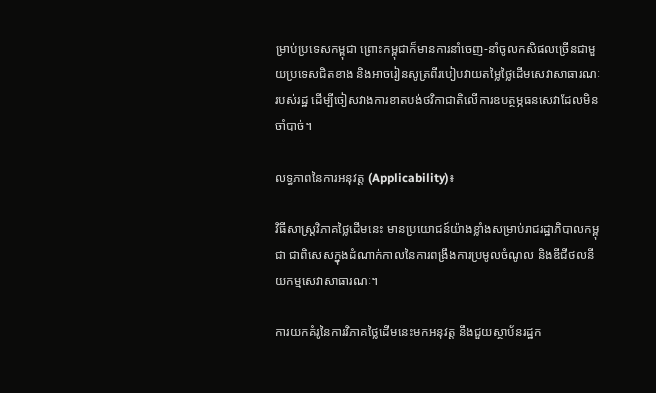ម្រាប់ប្រទេសកម្ពុជា ព្រោះកម្ពុជាក៏មានការនាំចេញ-នាំចូលកសិផលច្រើនជាមួយប្រទេសជិតខាង និងអាចរៀនសូត្រពីរបៀបវាយតម្លៃថ្លៃដើមសេវាសាធារណៈរបស់រដ្ឋ ដើម្បីចៀសវាងការខាតបង់ថវិកាជាតិលើការឧបត្ថម្ភធនសេវាដែលមិនចាំបាច់។

លទ្ធភាពនៃការអនុវត្ត (Applicability)៖

វិធីសាស្ត្រវិភាគថ្លៃដើមនេះ មានប្រយោជន៍យ៉ាងខ្លាំងសម្រាប់រាជរដ្ឋាភិបាលកម្ពុជា ជាពិសេសក្នុងដំណាក់កាលនៃការពង្រឹងការប្រមូលចំណូល និងឌីជីថលនីយកម្មសេវាសាធារណៈ។

ការយកគំរូនៃការវិភាគថ្លៃដើមនេះមកអនុវត្ត នឹងជួយស្ថាប័នរដ្ឋក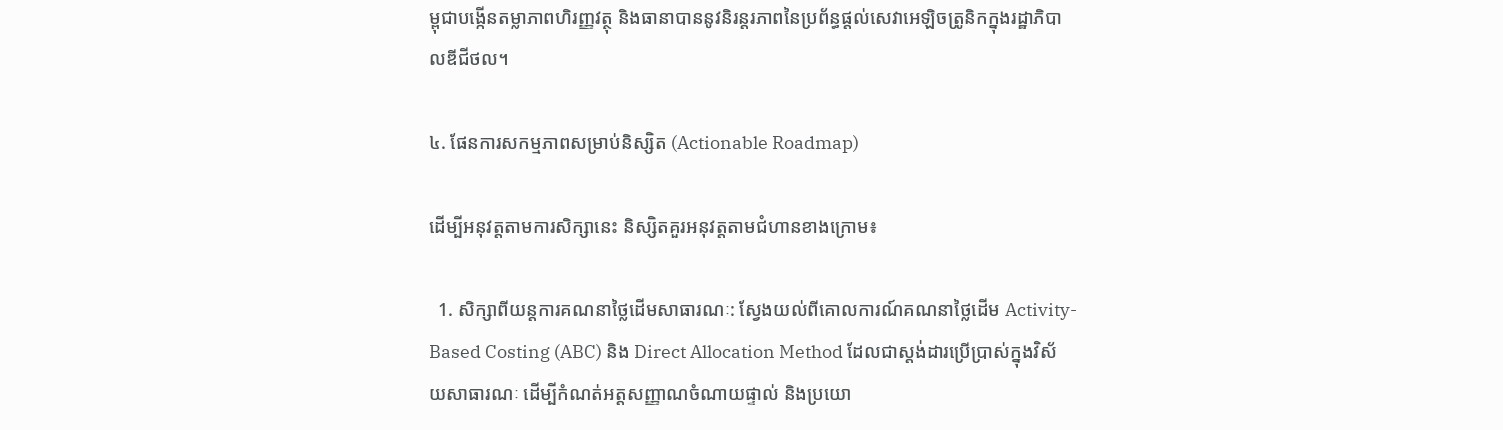ម្ពុជាបង្កើនតម្លាភាពហិរញ្ញវត្ថុ និងធានាបាននូវនិរន្តរភាពនៃប្រព័ន្ធផ្ដល់សេវាអេឡិចត្រូនិកក្នុងរដ្ឋាភិបាលឌីជីថល។

៤. ផែនការសកម្មភាពសម្រាប់និស្សិត (Actionable Roadmap)

ដើម្បីអនុវត្តតាមការសិក្សានេះ និស្សិតគួរអនុវត្តតាមជំហានខាងក្រោម៖

  1. សិក្សាពីយន្តការគណនាថ្លៃដើមសាធារណៈ: ស្វែងយល់ពីគោលការណ៍គណនាថ្លៃដើម Activity-Based Costing (ABC) និង Direct Allocation Method ដែលជាស្តង់ដារប្រើប្រាស់ក្នុងវិស័យសាធារណៈ ដើម្បីកំណត់អត្តសញ្ញាណចំណាយផ្ទាល់ និងប្រយោ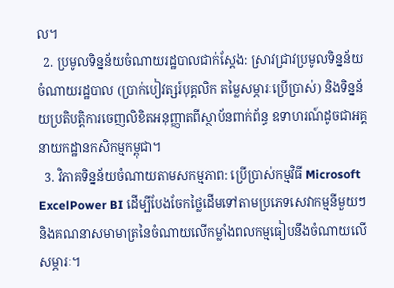ល។
  2. ប្រមូលទិន្នន័យចំណាយរដ្ឋបាលជាក់ស្តែង: ស្រាវជ្រាវប្រមូលទិន្នន័យចំណាយរដ្ឋបាល (ប្រាក់បៀវត្សរ៍បុគ្គលិក តម្លៃសម្ភារៈប្រើប្រាស់) និងទិន្នន័យប្រតិបត្តិការចេញលិខិតអនុញ្ញាតពីស្ថាប័នពាក់ព័ន្ធ ឧទាហរណ៍ដូចជាអគ្គនាយកដ្ឋានកសិកម្មកម្ពុជា។
  3. វិភាគទិន្នន័យចំណាយតាមសកម្មភាព: ប្រើប្រាស់កម្មវិធី Microsoft ExcelPower BI ដើម្បីបែងចែកថ្លៃដើមទៅតាមប្រភេទសេវាកម្មនីមួយៗ និងគណនាសមាមាត្រនៃចំណាយលើកម្លាំងពលកម្មធៀបនឹងចំណាយលើសម្ភារៈ។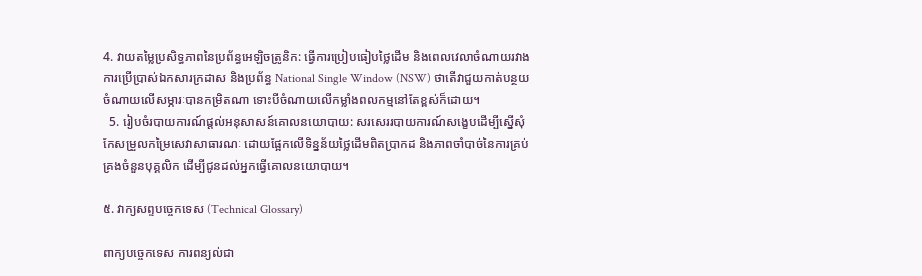4. វាយតម្លៃប្រសិទ្ធភាពនៃប្រព័ន្ធអេឡិចត្រូនិក: ធ្វើការប្រៀបធៀបថ្លៃដើម និងពេលវេលាចំណាយរវាងការប្រើប្រាស់ឯកសារក្រដាស និងប្រព័ន្ធ National Single Window (NSW) ថាតើវាជួយកាត់បន្ថយចំណាយលើសម្ភារៈបានកម្រិតណា ទោះបីចំណាយលើកម្លាំងពលកម្មនៅតែខ្ពស់ក៏ដោយ។
  5. រៀបចំរបាយការណ៍ផ្តល់អនុសាសន៍គោលនយោបាយ: សរសេររបាយការណ៍សង្ខេបដើម្បីស្នើសុំកែសម្រួលកម្រៃសេវាសាធារណៈ ដោយផ្អែកលើទិន្នន័យថ្លៃដើមពិតប្រាកដ និងភាពចាំបាច់នៃការគ្រប់គ្រងចំនួនបុគ្គលិក ដើម្បីជូនដល់អ្នកធ្វើគោលនយោបាយ។

៥. វាក្យសព្ទបច្ចេកទេស (Technical Glossary)

ពាក្យបច្ចេកទេស ការពន្យល់ជា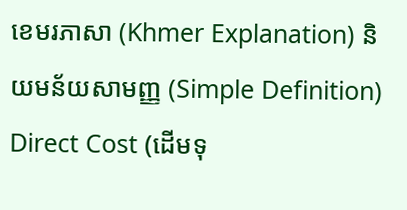ខេមរភាសា (Khmer Explanation) និយមន័យសាមញ្ញ (Simple Definition)
Direct Cost (ដើមទុ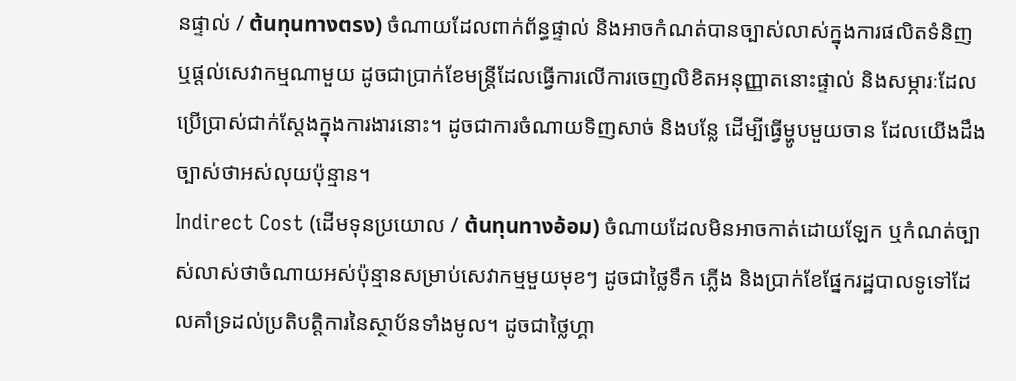នផ្ទាល់ / ต้นทุนทางตรง) ចំណាយដែលពាក់ព័ន្ធផ្ទាល់ និងអាចកំណត់បានច្បាស់លាស់ក្នុងការផលិតទំនិញ ឬផ្តល់សេវាកម្មណាមួយ ដូចជាប្រាក់ខែមន្ត្រីដែលធ្វើការលើការចេញលិខិតអនុញ្ញាតនោះផ្ទាល់ និងសម្ភារៈដែលប្រើប្រាស់ជាក់ស្តែងក្នុងការងារនោះ។ ដូចជាការចំណាយទិញសាច់ និងបន្លែ ដើម្បីធ្វើម្ហូបមួយចាន ដែលយើងដឹងច្បាស់ថាអស់លុយប៉ុន្មាន។
Indirect Cost (ដើមទុនប្រយោល / ต้นทุนทางอ้อม) ចំណាយដែលមិនអាចកាត់ដោយឡែក ឬកំណត់ច្បាស់លាស់ថាចំណាយអស់ប៉ុន្មានសម្រាប់សេវាកម្មមួយមុខៗ ដូចជាថ្លៃទឹក ភ្លើង និងប្រាក់ខែផ្នែករដ្ឋបាលទូទៅដែលគាំទ្រដល់ប្រតិបត្តិការនៃស្ថាប័នទាំងមូល។ ដូចជាថ្លៃហ្គា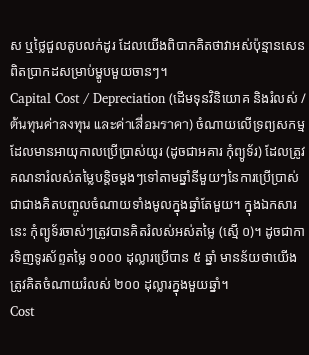ស ឬថ្លៃជួលតូបលក់ដូរ ដែលយើងពិបាកគិតថាវាអស់ប៉ុន្មានសេនពិតប្រាកដសម្រាប់ម្ហូបមួយចានៗ។
Capital Cost / Depreciation (ដើមទុនវិនិយោគ និងរំលស់ / ต้นทุนค่าลงทุน และค่าเสื่อมราคา) ចំណាយលើទ្រព្យសកម្មដែលមានអាយុកាលប្រើប្រាស់យូរ (ដូចជាអគារ កុំព្យូទ័រ) ដែលត្រូវគណនារំលស់តម្លៃបន្តិចម្តងៗទៅតាមឆ្នាំនីមួយៗនៃការប្រើប្រាស់ ជាជាងគិតបញ្ចូលចំណាយទាំងមូលក្នុងឆ្នាំតែមួយ។ ក្នុងឯកសារនេះ កុំព្យូទ័រចាស់ៗត្រូវបានគិតរំលស់អស់តម្លៃ (ស្មើ ០)។ ដូចជាការទិញទូរស័ព្ទតម្លៃ ១០០០ ដុល្លារប្រើបាន ៥ ឆ្នាំ មានន័យថាយើងត្រូវគិតចំណាយរំលស់ ២០០ ដុល្លារក្នុងមួយឆ្នាំ។
Cost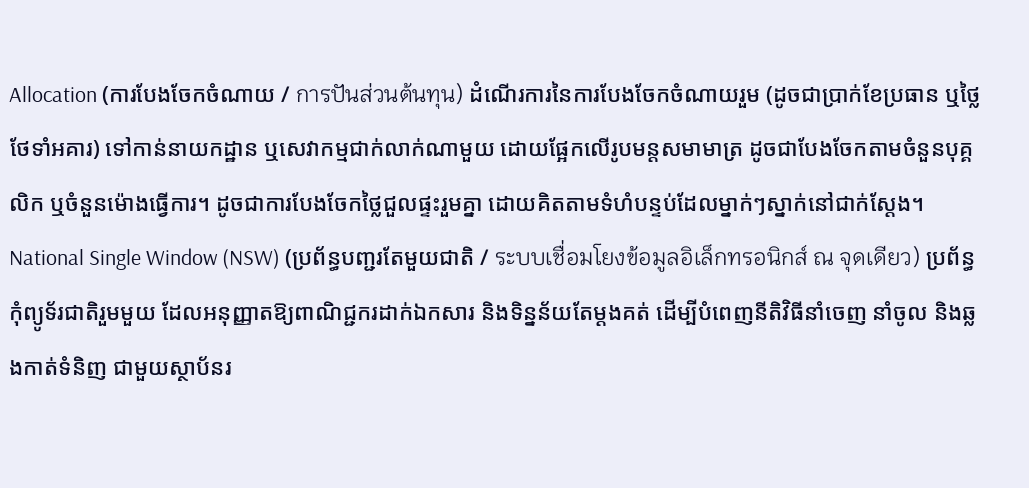Allocation (ការបែងចែកចំណាយ / การปันส่วนต้นทุน) ដំណើរការនៃការបែងចែកចំណាយរួម (ដូចជាប្រាក់ខែប្រធាន ឬថ្លៃថែទាំអគារ) ទៅកាន់នាយកដ្ឋាន ឬសេវាកម្មជាក់លាក់ណាមួយ ដោយផ្អែកលើរូបមន្តសមាមាត្រ ដូចជាបែងចែកតាមចំនួនបុគ្គលិក ឬចំនួនម៉ោងធ្វើការ។ ដូចជាការបែងចែកថ្លៃជួលផ្ទះរួមគ្នា ដោយគិតតាមទំហំបន្ទប់ដែលម្នាក់ៗស្នាក់នៅជាក់ស្តែង។
National Single Window (NSW) (ប្រព័ន្ធបញ្ជរតែមួយជាតិ / ระบบเชื่อมโยงข้อมูลอิเล็กทรอนิกส์ ณ จุดเดียว) ប្រព័ន្ធកុំព្យូទ័រជាតិរួមមួយ ដែលអនុញ្ញាតឱ្យពាណិជ្ជករដាក់ឯកសារ និងទិន្នន័យតែម្តងគត់ ដើម្បីបំពេញនីតិវិធីនាំចេញ នាំចូល និងឆ្លងកាត់ទំនិញ ជាមួយស្ថាប័នរ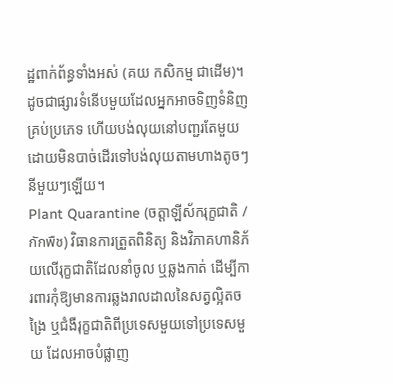ដ្ឋពាក់ព័ន្ធទាំងអស់ (គយ កសិកម្ម ជាដើម)។ ដូចជាផ្សារទំនើបមួយដែលអ្នកអាចទិញទំនិញគ្រប់ប្រភេទ ហើយបង់លុយនៅបញ្ជរតែមួយ ដោយមិនបាច់ដើរទៅបង់លុយតាមហាងតូចៗនីមួយៗឡើយ។
Plant Quarantine (ចត្តាឡីស័ករុក្ខជាតិ / กักพืช) វិធានការត្រួតពិនិត្យ និងវិភាគហានិភ័យលើរុក្ខជាតិដែលនាំចូល ឬឆ្លងកាត់ ដើម្បីការពារកុំឱ្យមានការឆ្លងរាលដាលនៃសត្វល្អិតចង្រៃ ឬជំងឺរុក្ខជាតិពីប្រទេសមួយទៅប្រទេសមួយ ដែលអាចបំផ្លាញ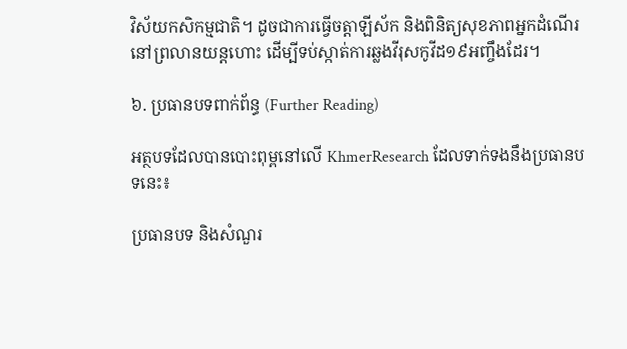វិស័យកសិកម្មជាតិ។ ដូចជាការធ្វើចត្តាឡីស័ក និងពិនិត្យសុខភាពអ្នកដំណើរនៅព្រលានយន្តហោះ ដើម្បីទប់ស្កាត់ការឆ្លងវីរុសកូវីដ១៩អញ្ចឹងដែរ។

៦. ប្រធានបទពាក់ព័ន្ធ (Further Reading)

អត្ថបទដែលបានបោះពុម្ពនៅលើ KhmerResearch ដែលទាក់ទងនឹងប្រធានបទនេះ៖

ប្រធានបទ និងសំណួរ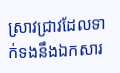ស្រាវជ្រាវដែលទាក់ទងនឹងឯកសារ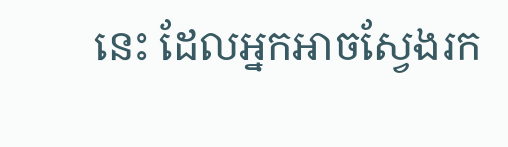នេះ ដែលអ្នកអាចស្វែងរក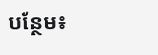បន្ថែម៖